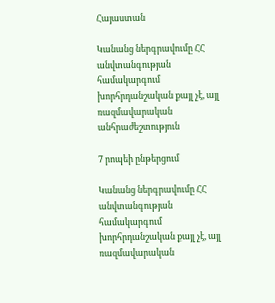Հայաստան

Կանանց ներգրավումը ՀՀ անվտանգության համակարգում խորհրդանշական քայլ չէ, այլ ռազմավարական անհրաժեշտություն

7 րոպեի ընթերցում

Կանանց ներգրավումը ՀՀ անվտանգության համակարգում խորհրդանշական քայլ չէ, այլ ռազմավարական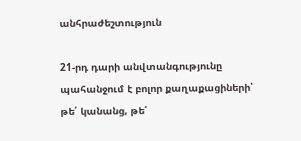անհրաժեշտություն

21-րդ դարի անվտանգությունը պահանջում է բոլոր քաղաքացիների՝ թե՛ կանանց, թե՛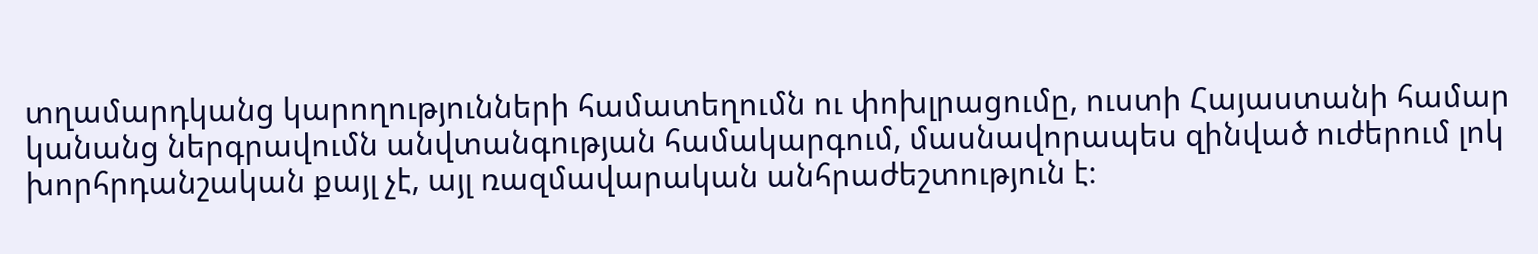տղամարդկանց կարողությունների համատեղումն ու փոխլրացումը, ուստի Հայաստանի համար կանանց ներգրավումն անվտանգության համակարգում, մասնավորապես զինված ուժերում լոկ խորհրդանշական քայլ չէ, այլ ռազմավարական անհրաժեշտություն է։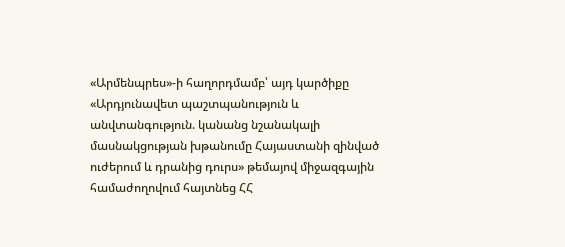«Արմենպրես»-ի հաղորդմամբ՝ այդ կարծիքը «Արդյունավետ պաշտպանություն և անվտանգություն. կանանց նշանակալի մասնակցության խթանումը Հայաստանի զինված ուժերում և դրանից դուրս» թեմայով միջազգային համաժողովում հայտնեց ՀՀ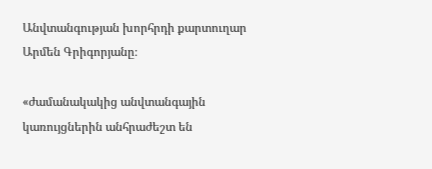Անվտանգության խորհրդի քարտուղար Արմեն Գրիգորյանը։

«ժամանակակից անվտանգային կառույցներին անհրաժեշտ են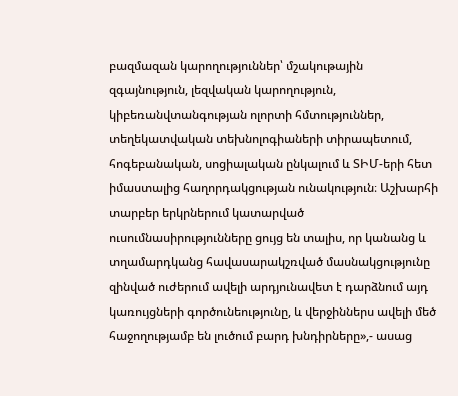բազմազան կարողություններ՝ մշակութային զգայնություն, լեզվական կարողություն, կիբեռանվտանգության ոլորտի հմտություններ, տեղեկատվական տեխնոլոգիաների տիրապետում, հոգեբանական, սոցիալական ընկալում և ՏԻՄ-երի հետ իմաստալից հաղորդակցության ունակություն։ Աշխարհի տարբեր երկրներում կատարված ուսումնասիրությունները ցույց են տալիս, որ կանանց և տղամարդկանց հավասարակշռված մասնակցությունը զինված ուժերում ավելի արդյունավետ է դարձնում այդ կառույցների գործունեությունը, և վերջիններս ավելի մեծ հաջողությամբ են լուծում բարդ խնդիրները»,- ասաց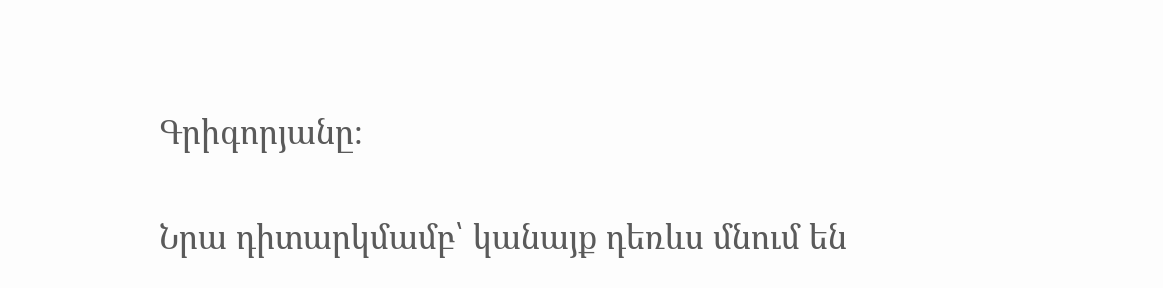Գրիգորյանը։

Նրա դիտարկմամբ՝ կանայք դեռևս մնում են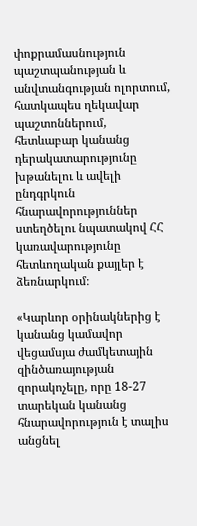փոքրամասնություն պաշտպանության և անվտանգության ոլորտում, հատկապես ղեկավար պաշտոններում, հետևաբար կանանց դերակատարությունը խթանելու և ավելի ընդգրկուն հնարավորություններ ստեղծելու նպատակով ՀՀ կառավարությունը հետևողական քայլեր է ձեռնարկում։

«Կարևոր օրինակներից է կանանց կամավոր վեցամսյա ժամկետային զինծառայության զորակոչելը, որը 18-27 տարեկան կանանց հնարավորություն է տալիս անցնել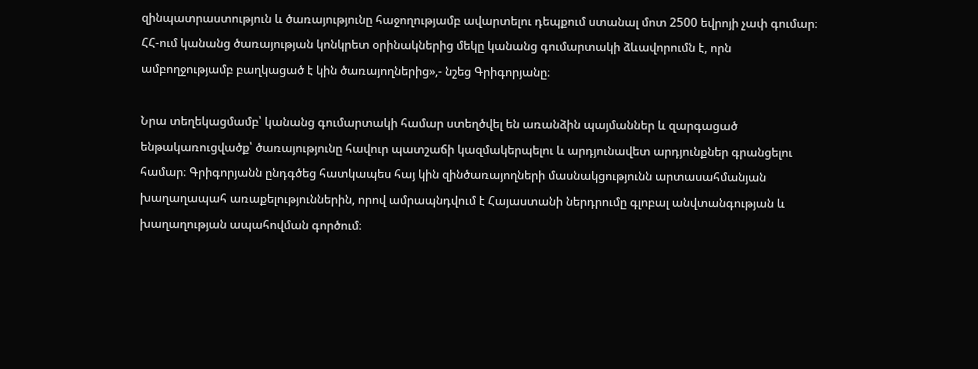զինպատրաստություն և ծառայությունը հաջողությամբ ավարտելու դեպքում ստանալ մոտ 2500 եվրոյի չափ գումար։ ՀՀ-ում կանանց ծառայության կոնկրետ օրինակներից մեկը կանանց գումարտակի ձևավորումն է, որն ամբողջությամբ բաղկացած է կին ծառայողներից»,- նշեց Գրիգորյանը։

Նրա տեղեկացմամբ՝ կանանց գումարտակի համար ստեղծվել են առանձին պայմաններ և զարգացած ենթակառուցվածք՝ ծառայությունը հավուր պատշաճի կազմակերպելու և արդյունավետ արդյունքներ գրանցելու համար։ Գրիգորյանն ընդգծեց հատկապես հայ կին զինծառայողների մասնակցությունն արտասահմանյան խաղաղապահ առաքելություններին, որով ամրապնդվում է Հայաստանի ներդրումը գլոբալ անվտանգության և խաղաղության ապահովման գործում։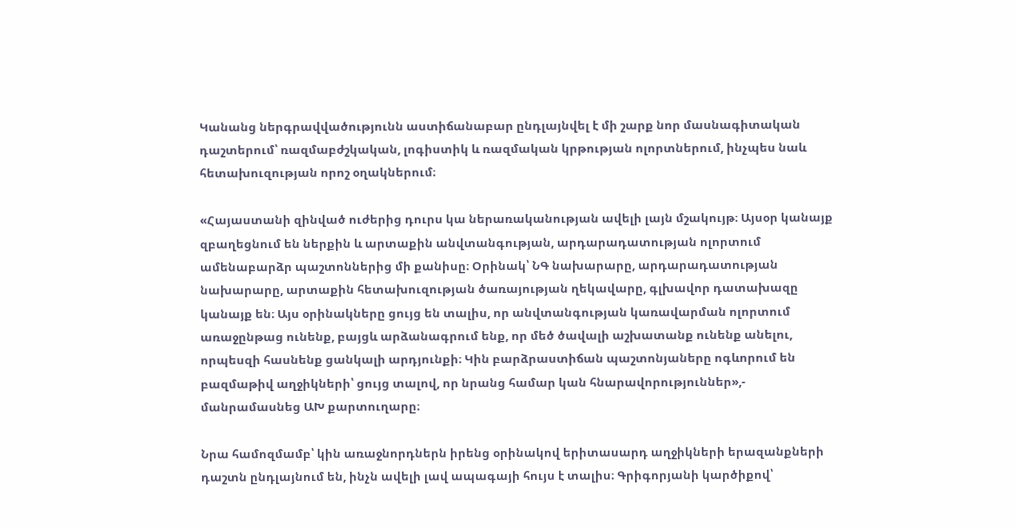Կանանց ներգրավվածությունն աստիճանաբար ընդլայնվել է մի շարք նոր մասնագիտական դաշտերում՝ ռազմաբժշկական, լոգիստիկ և ռազմական կրթության ոլորտներում, ինչպես նաև հետախուզության որոշ օղակներում։

«Հայաստանի զինված ուժերից դուրս կա ներառականության ավելի լայն մշակույթ։ Այսօր կանայք զբաղեցնում են ներքին և արտաքին անվտանգության, արդարադատության ոլորտում ամենաբարձր պաշտոններից մի քանիսը։ Օրինակ՝ ՆԳ նախարարը, արդարադատության նախարարը, արտաքին հետախուզության ծառայության ղեկավարը, գլխավոր դատախազը կանայք են։ Այս օրինակները ցույց են տալիս, որ անվտանգության կառավարման ոլորտում առաջընթաց ունենք, բայցև արձանագրում ենք, որ մեծ ծավալի աշխատանք ունենք անելու, որպեսզի հասնենք ցանկալի արդյունքի։ Կին բարձրաստիճան պաշտոնյաները ոգևորում են բազմաթիվ աղջիկների՝ ցույց տալով, որ նրանց համար կան հնարավորություններ»,- մանրամասնեց ԱԽ քարտուղարը։

Նրա համոզմամբ՝ կին առաջնորդներն իրենց օրինակով երիտասարդ աղջիկների երազանքների դաշտն ընդլայնում են, ինչն ավելի լավ ապագայի հույս է տալիս։ Գրիգորյանի կարծիքով՝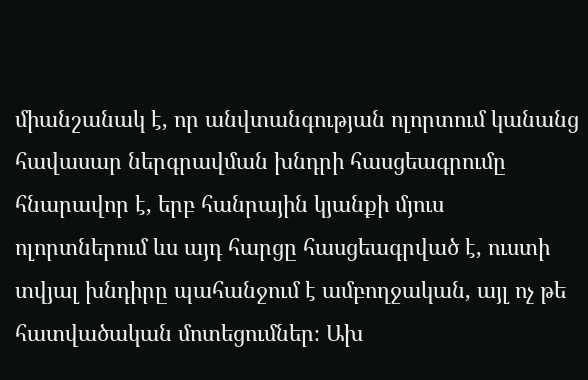միանշանակ է, որ անվտանգության ոլորտում կանանց հավասար ներգրավման խնդրի հասցեագրումը հնարավոր է, երբ հանրային կյանքի մյուս ոլորտներում ևս այդ հարցը հասցեագրված է, ուստի տվյալ խնդիրը պահանջում է ամբողջական, այլ ոչ թե հատվածական մոտեցումներ։ Ախ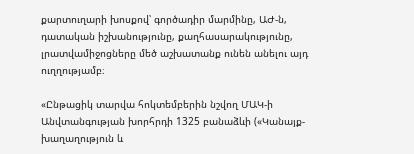քարտուղարի խոսքով՝ գործադիր մարմինը, ԱԺ-ն, դատական իշխանությունը, քաղհասարակությունը, լրատվամիջոցները մեծ աշխատանք ունեն անելու այդ ուղղությամբ։

«Ընթացիկ տարվա հոկտեմբերին նշվող ՄԱԿ-ի Անվտանգության խորհրդի 1325 բանաձևի («Կանայք-խաղաղություն և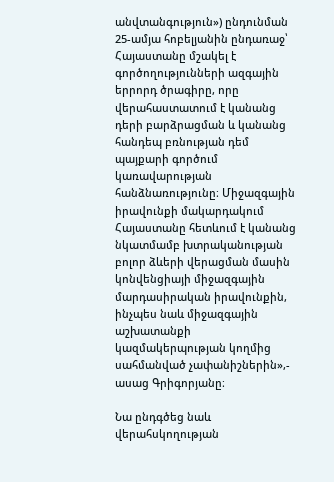անվտանգություն») ընդունման 25-ամյա հոբելյանին ընդառաջ՝ Հայաստանը մշակել է գործողությունների ազգային երրորդ ծրագիրը, որը վերահաստատում է կանանց դերի բարձրացման և կանանց հանդեպ բռնության դեմ պայքարի գործում կառավարության հանձնառությունը։ Միջազգային իրավունքի մակարդակում Հայաստանը հետևում է կանանց նկատմամբ խտրականության բոլոր ձևերի վերացման մասին կոնվենցիայի միջազգային մարդասիրական իրավունքին, ինչպես նաև միջազգային աշխատանքի կազմակերպության կողմից սահմանված չափանիշներին»,- ասաց Գրիգորյանը։

Նա ընդգծեց նաև վերահսկողության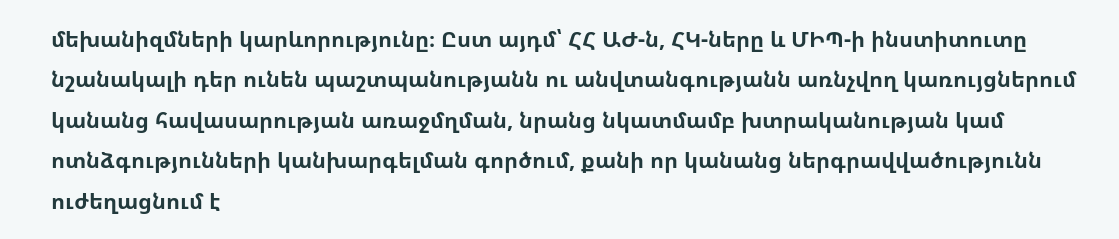մեխանիզմների կարևորությունը։ Ըստ այդմ՝ ՀՀ ԱԺ-ն, ՀԿ-ները և ՄԻՊ-ի ինստիտուտը նշանակալի դեր ունեն պաշտպանությանն ու անվտանգությանն առնչվող կառույցներում կանանց հավասարության առաջմղման, նրանց նկատմամբ խտրականության կամ ոտնձգությունների կանխարգելման գործում, քանի որ կանանց ներգրավվածությունն ուժեղացնում է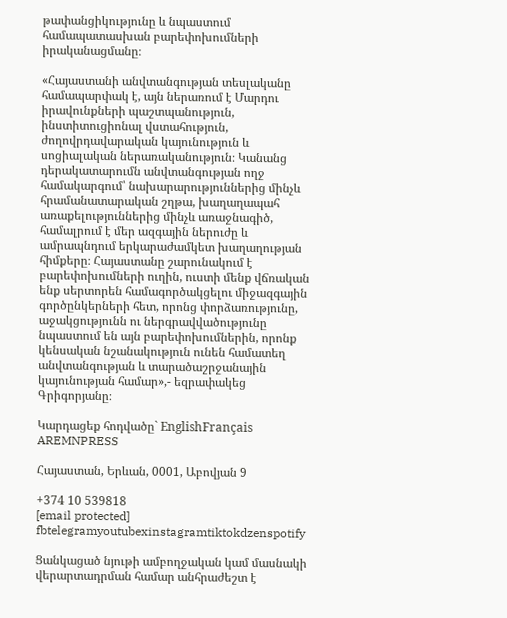թափանցիկությունը և նպաստում համապատասխան բարեփոխումների իրականացմանը։

«Հայաստանի անվտանգության տեսլականը համապարփակ է, այն ներառում է Մարդու իրավունքների պաշտպանություն, ինստիտուցիոնալ վստահություն, ժողովրդավարական կայունություն և սոցիալական ներառականություն։ Կանանց դերակատարումն անվտանգության ողջ համակարգում՝ նախարարություններից մինչև հրամանատարական շղթա, խաղաղապահ առաքելություններից մինչև առաջնագիծ, համալրում է մեր ազգային ներուժը և ամրապնդում երկարաժամկետ խաղաղության հիմքերը։ Հայաստանը շարունակում է բարեփոխումների ուղին, ուստի մենք վճռական ենք սերտորեն համագործակցելու միջազգային գործընկերների հետ, որոնց փորձառությունը, աջակցությունն ու ներգրավվածությունը նպաստում են այն բարեփոխումներին, որոնք կենսական նշանակություն ունեն համատեղ անվտանգության և տարածաշրջանային կայունության համար»,- եզրափակեց Գրիգորյանը։

Կարդացեք հոդվածը` EnglishFrançais
AREMNPRESS

Հայաստան, Երևան, 0001, Աբովյան 9

+374 10 539818
[email protected]
fbtelegramyoutubexinstagramtiktokdzenspotify

Ցանկացած նյութի ամբողջական կամ մասնակի վերարտադրման համար անհրաժեշտ է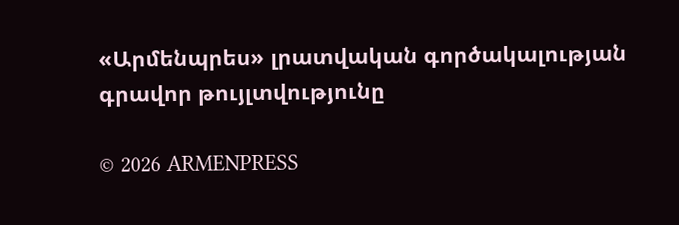«Արմենպրես» լրատվական գործակալության գրավոր թույլտվությունը

© 2026 ARMENPRESS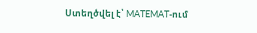Ստեղծվել է՝ MATEMAT-ում